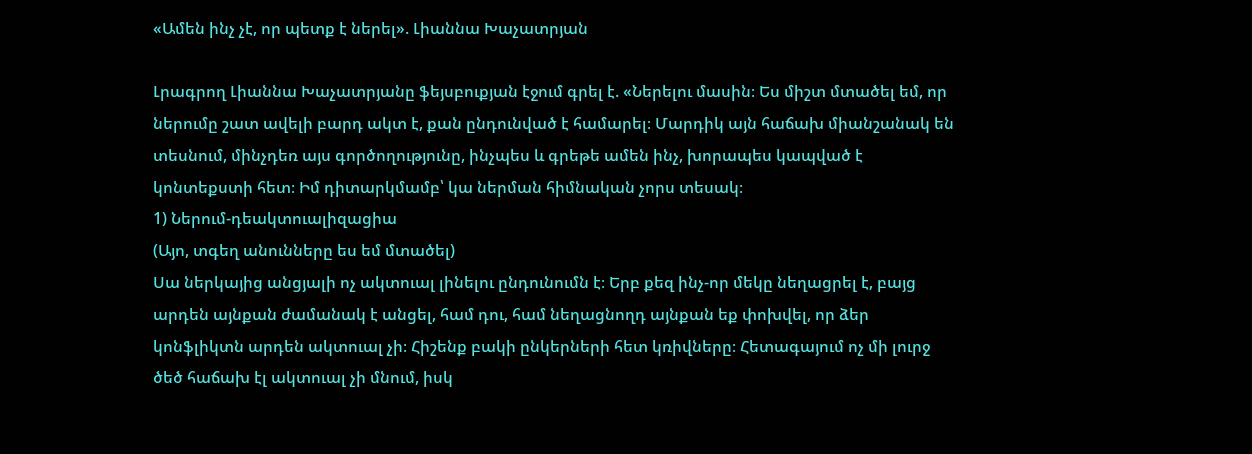«Ամեն ինչ չէ, որ պետք է ներել». Լիաննա Խաչատրյան

Լրագրող Լիաննա Խաչատրյանը ֆեյսբուքյան էջում գրել է. «Ներելու մասին։ Ես միշտ մտածել եմ, որ ներումը շատ ավելի բարդ ակտ է, քան ընդունված է համարել։ Մարդիկ այն հաճախ միանշանակ են տեսնում, մինչդեռ այս գործողությունը, ինչպես և գրեթե ամեն ինչ, խորապես կապված է կոնտեքստի հետ։ Իմ դիտարկմամբ՝ կա ներման հիմնական չորս տեսակ։
1) Ներում-դեակտուալիզացիա
(Այո, տգեղ անունները ես եմ մտածել)
Սա ներկայից անցյալի ոչ ակտուալ լինելու ընդունումն է։ Երբ քեզ ինչ-որ մեկը նեղացրել է, բայց արդեն այնքան ժամանակ է անցել, համ դու, համ նեղացնողդ այնքան եք փոխվել, որ ձեր կոնֆլիկտն արդեն ակտուալ չի։ Հիշենք բակի ընկերների հետ կռիվները։ Հետագայում ոչ մի լուրջ ծեծ հաճախ էլ ակտուալ չի մնում, իսկ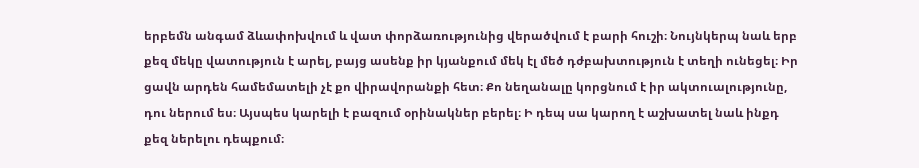երբեմն անգամ ձևափոխվում և վատ փորձառությունից վերածվում է բարի հուշի։ Նույնկերպ նաև երբ քեզ մեկը վատություն է արել, բայց ասենք իր կյանքում մեկ էլ մեծ դժբախտություն է տեղի ունեցել։ Իր ցավն արդեն համեմատելի չէ քո վիրավորանքի հետ։ Քո նեղանալը կորցնում է իր ակտուալությունը, դու ներում ես։ Այսպես կարելի է բազում օրինակներ բերել։ Ի դեպ սա կարող է աշխատել նաև ինքդ քեզ ներելու դեպքում։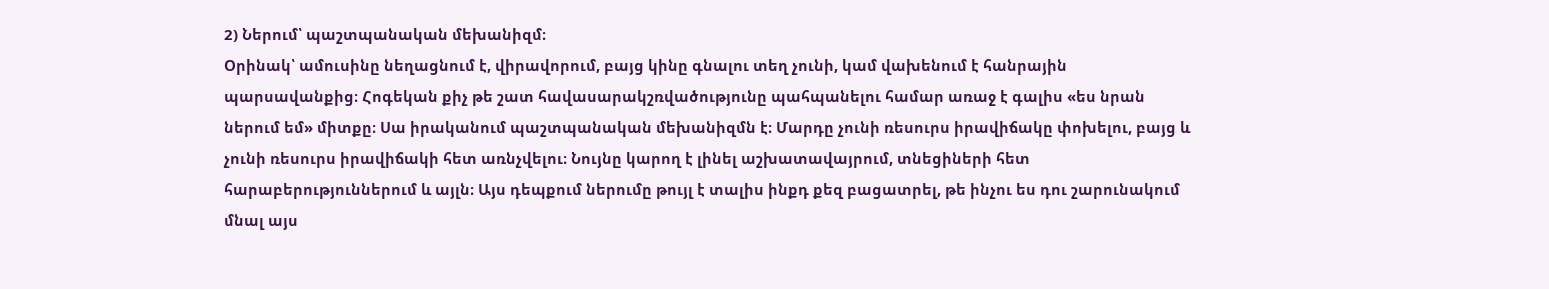2) Ներում՝ պաշտպանական մեխանիզմ։
Օրինակ՝ ամուսինը նեղացնում է, վիրավորում, բայց կինը գնալու տեղ չունի, կամ վախենում է հանրային պարսավանքից։ Հոգեկան քիչ թե շատ հավասարակշռվածությունը պահպանելու համար առաջ է գալիս «ես նրան ներում եմ» միտքը։ Սա իրականում պաշտպանական մեխանիզմն է։ Մարդը չունի ռեսուրս իրավիճակը փոխելու, բայց և չունի ռեսուրս իրավիճակի հետ առնչվելու։ Նույնը կարող է լինել աշխատավայրում, տնեցիների հետ հարաբերություններում և այլն։ Այս դեպքում ներումը թույլ է տալիս ինքդ քեզ բացատրել, թե ինչու ես դու շարունակում մնալ այս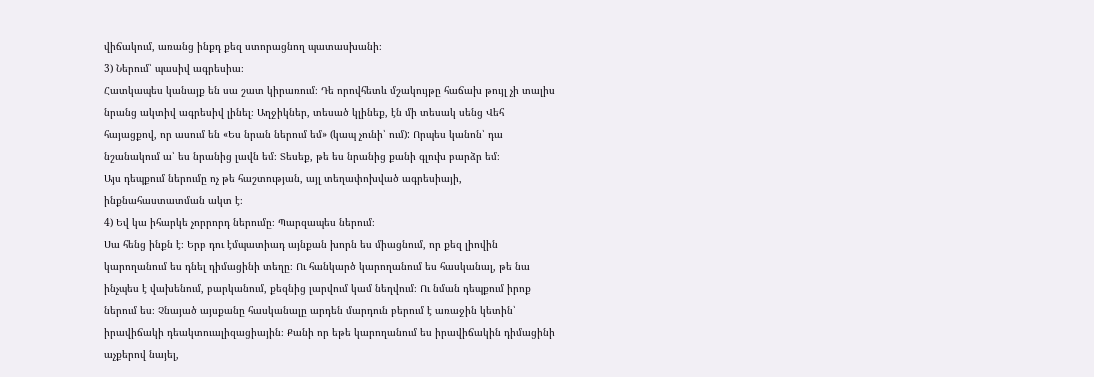վիճակում, առանց ինքդ քեզ ստորացնող պատասխանի։
3) Ներում՝ պասիվ ագրեսիա։
Հատկապես կանայք են սա շատ կիրառում։ Դե որովհետև մշակույթը հաճախ թույլ չի տալիս նրանց ակտիվ ագրեսիվ լինել։ Աղջիկներ, տեսած կլինեք, էն մի տեսակ սենց Վեհ հայացքով, որ ասում են «Ես նրան ներում եմ» (կապ չունի՝ ում): Որպես կանոն՝ դա նշանակում ա՝ ես նրանից լավն եմ։ Տեսեք, թե ես նրանից քանի գլուխ բարձր եմ։
Այս դեպքում ներումը ոչ թե հաշտության, այլ տեղափոխված ագրեսիայի, ինքնահաստատման ակտ է։
4) Եվ կա իհարկե չորրորդ ներումը։ Պարզապես ներում։
Սա հենց ինքն է։ Երբ դու էմպատիադ այնքան խորն ես միացնում, որ քեզ լիովին կարողանում ես դնել դիմացինի տեղը։ Ու հանկարծ կարողանում ես հասկանալ, թե նա ինչպես է վախենում, բարկանում, քեզնից լարվում կամ նեղվում։ Ու նման դեպքում իրոք ներում ես։ Չնայած այսքանը հասկանալը արդեն մարդուն բերում է առաջին կետին՝ իրավիճակի դեակտուալիզացիային։ Քանի որ եթե կարողանում ես իրավիճակին դիմացինի աչքերով նայել,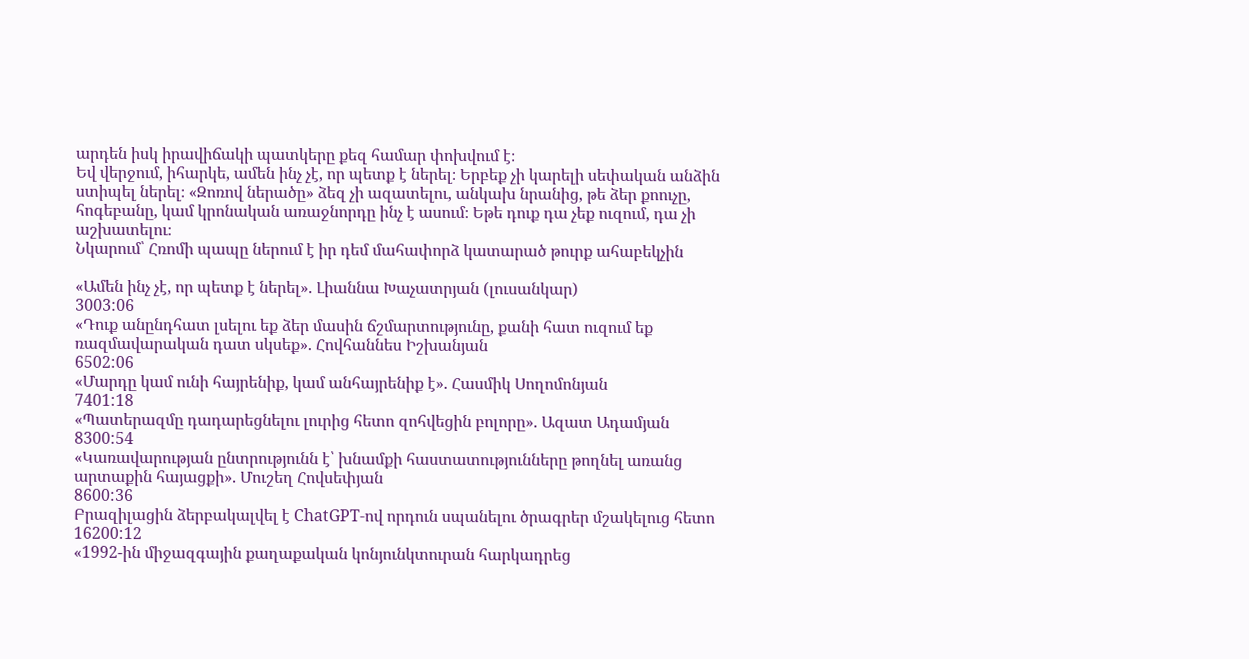արդեն իսկ իրավիճակի պատկերը քեզ համար փոխվում է։
Եվ վերջում, իհարկե, ամեն ինչ չէ, որ պետք է ներել։ Երբեք չի կարելի սեփական անձին ստիպել ներել։ «Զոռով ներածը» ձեզ չի ազատելու, անկախ նրանից, թե ձեր քոուչը, հոգեբանը, կամ կրոնական առաջնորդը ինչ է ասում։ Եթե դուք դա չեք ուզում, դա չի աշխատելու։
Նկարում՝ Հռոմի պապը ներում է իր դեմ մահափորձ կատարած թուրք ահաբեկչին

«Ամեն ինչ չէ, որ պետք է ներել». Լիաննա Խաչատրյան (լուսանկար)
3003:06
«Դուք անընդհատ լսելու եք ձեր մասին ճշմարտությունը, քանի հատ ուզում եք ռազմավարական դատ սկսեք». Հովհաննես Իշխանյան
6502:06
«Մարդը կամ ունի հայրենիք, կամ անհայրենիք է». Հասմիկ Սողոմոնյան
7401:18
«Պատերազմը դադարեցնելու լուրից հետո զոհվեցին բոլորը». Ազատ Ադամյան
8300:54
«Կառավարության ընտրությունն է՝ խնամքի հաստատությունները թողնել առանց արտաքին հայացքի». Մուշեղ Հովսեփյան
8600:36
Բրազիլացին ձերբակալվել է ChatGPT-ով որդուն սպանելու ծրագրեր մշակելուց հետո
16200:12
«1992-ին միջազգային քաղաքական կոնյունկտուրան հարկադրեց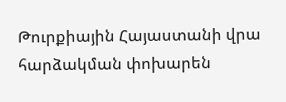Թուրքիային Հայաստանի վրա հարձակման փոխարեն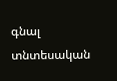գնալ տնտեսական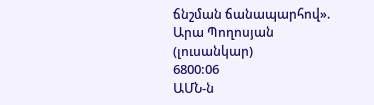ճնշման ճանապարհով». Արա Պողոսյան (լուսանկար)
6800:06
ԱՄՆ-ն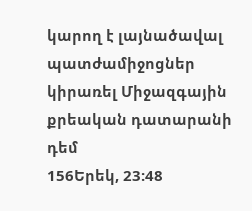կարող է լայնածավալ պատժամիջոցներ կիրառել Միջազգային քրեական դատարանի դեմ
156Երեկ, 23:48